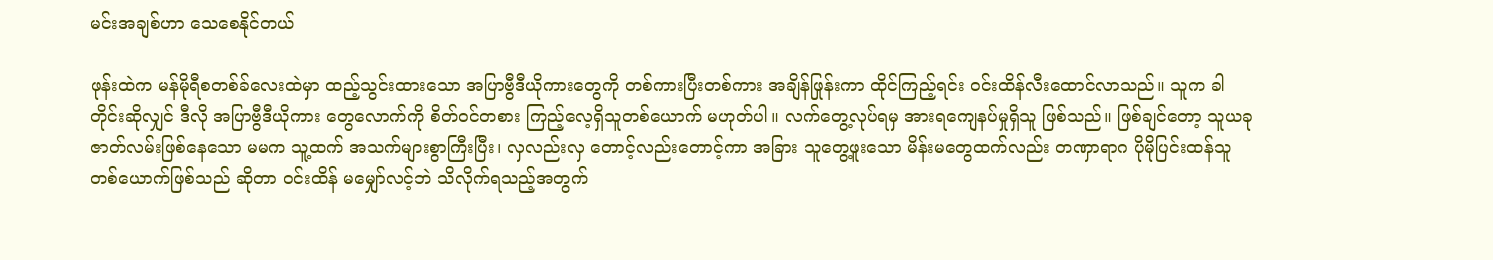မင်းအချစ်ဟာ သေစေနိုင်တယ်

ဖုန်းထဲက မန်မိုရီစတစ်ခ်လေးထဲမှာ ထည့်သွင်းထားသော အပြာဗွီဒီယိုကားတွေကို တစ်ကားပြီးတစ်ကား အချိန်ဖြုန်းကာ ထိုင်ကြည့်ရင်း ဝင်းထိန်လီးထောင်လာသည်။ သူက ခါတိုင်းဆိုလျှင် ဒီလို အပြာဗွီဒီယိုကား တွေလောက်ကို စိတ်ဝင်တစား ကြည့်လေ့ရှိသူတစ်ယောက် မဟုတ်ပါ။ လက်တွေ့လုပ်ရမှ အားရကျေနပ်မှုရှိသူ ဖြစ်သည်။ ဖြစ်ချင်တော့ သူယခု ဇာတ်လမ်းဖြစ်နေသော မမက သူ့ထက် အသက်များစွာကြီးပြီး၊ လှလည်းလှ တောင့်လည်းတောင့်ကာ အခြား သူတွေ့ဖူးသော မိန်းမတွေထက်လည်း တဏှာရာဂ ပိုမိုပြင်းထန်သူတစ်ယောက်ဖြစ်သည် ဆိုတာ ဝင်းထိန် မမျှော်လင့်ဘဲ သိလိုက်ရသည့်အတွက်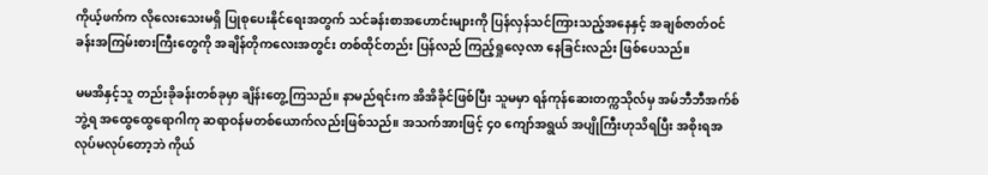ကိုယ့်ဖက်က လိုလေးသေးမရှိ ပြုစုပေးနိုင်ရေးအတွက် သင်ခန်းစာအဟောင်းများကို ပြန်လှန်သင်ကြားသည့်အနေနှင့် အချစ်ဇာတ်ဝင်ခန်းအကြမ်းစားကြီးတွေကို အချိန်တိုကလေးအတွင်း တစ်ထိုင်တည်း ပြန်လည် ကြည့်ရှုလေ့လာ နေခြင်းလည်း ဖြစ်ပေသည်။

မမအိနှင့်သူ တည်းခိုခန်းတစ်ခုမှာ ချိန်းတွေ့ကြသည်။ နာမည်ရင်းက အိအိခိုင်ဖြစ်ပြီး သူမမှာ ရန်ကုန်ဆေးတက္ကသိုလ်မှ အမ်ဘီဘီအက်စ်ဘွဲ့ရ အထွေထွေရောဂါကု ဆရာဝန်မတစ်ယောက်လည်းဖြစ်သည်။ အသက်အားဖြင့် ၄၀ ကျော်အရွယ် အပျိုကြီးဟုသိရပြီး အစိုးရအလုပ်မလုပ်တော့ဘဲ ကိုယ်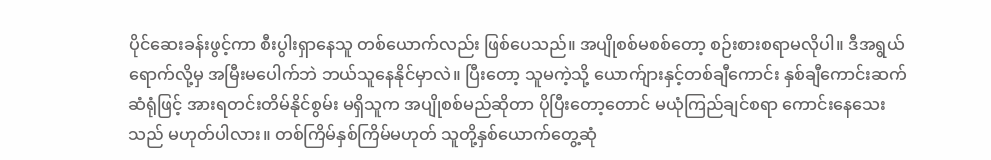ပိုင်ဆေးခန်းဖွင့်ကာ စီးပွါးရှာနေသူ တစ်ယောက်လည်း ဖြစ်ပေသည်။ အပျိုစစ်မစစ်တော့ စဉ်းစားစရာမလိုပါ။ ဒီအရွယ်ရောက်လို့မှ အမြီးမပေါက်ဘဲ ဘယ်သူနေနိုင်မှာလဲ။ ပြီးတော့ သူမကဲ့သို့ ယောက်ျားနှင့်တစ်ချီကောင်း နှစ်ချီကောင်းဆက်ဆံရုံဖြင့် အားရတင်းတိမ်နိုင်စွမ်း မရှိသူက အပျိုစစ်မည်ဆိုတာ ပိုပြီးတော့တောင် မယုံကြည်ချင်စရာ ကောင်းနေသေးသည် မဟုတ်ပါလား။ တစ်ကြိမ်နှစ်ကြိမ်မဟုတ် သူတို့နှစ်ယောက်တွေ့ဆုံ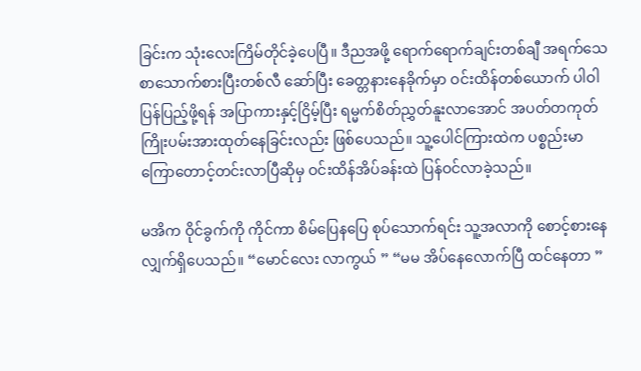ခြင်းက သုံးလေးကြိမ်တိုင်ခဲ့ပေပြီ။ ဒီညအဖို့ ရောက်ရောက်ချင်းတစ်ချီ အရက်သေစာသောက်စားပြီးတစ်လီ ဆော်ပြီး ခေတ္တနားနေခိုက်မှာ ဝင်းထိန်တစ်ယောက် ပါဝါပြန်ပြည့်ဖို့ရန် အပြာကားနှင့်ငြိမ့်ပြီး ရမ္မက်စိတ်ညွှတ်နူးလာအောင် အပတ်တကုတ် ကြိုးပမ်းအားထုတ်နေခြင်းလည်း ဖြစ်ပေသည်။ သူ့ပေါင်ကြားထဲက ပစ္စည်းမာကြောတောင့်တင်းလာပြီဆိုမှ ဝင်းထိန်အိပ်ခန်းထဲ ပြန်ဝင်လာခဲ့သည်။

မအိက ဝိုင်ခွက်ကို ကိုင်ကာ စိမ်ပြေနပြေ စုပ်သောက်ရင်း သူ့အလာကို စောင့်စားနေလျှက်ရှိပေသည်။ “မောင်လေး လာကွယ် ” “မမ အိပ်နေလောက်ပြီ ထင်နေတာ ”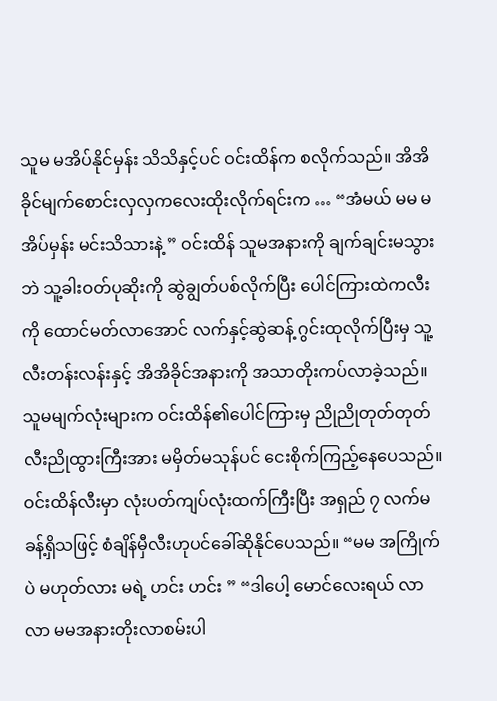သူမ မအိပ်နိုင်မှန်း သိသိနှင့်ပင် ဝင်းထိန်က စလိုက်သည်။ အိအိခိုင်မျက်စောင်းလှလှကလေးထိုးလိုက်ရင်းက … “အံမယ် မမ မအိပ်မှန်း မင်းသိသားနဲ့ ” ဝင်းထိန် သူမအနားကို ချက်ချင်းမသွားဘဲ သူ့ခါးဝတ်ပုဆိုးကို ဆွဲချွတ်ပစ်လိုက်ပြီး ပေါင်ကြားထဲကလီးကို ထောင်မတ်လာအောင် လက်နှင့်ဆွဲဆန့် ဂွင်းထုလိုက်ပြီးမှ သူ့လီးတန်းလန်းနှင့် အိအိခိုင်အနားကို အသာတိုးကပ်လာခဲ့သည်။ သူမမျက်လုံးများက ဝင်းထိန်၏ပေါင်ကြားမှ ညိုညိုတုတ်တုတ် လီးညိုထွားကြီးအား မမှိတ်မသုန်ပင် ငေးစိုက်ကြည့်နေပေသည်။ ဝင်းထိန်လီးမှာ လုံးပတ်ကျပ်လုံးထက်ကြီးပြီး အရှည် ၇ လက်မခန့်ရှိသဖြင့် စံချိန်မှီလီးဟုပင်ခေါ်ဆိုနိုင်ပေသည်။ “မမ အကြိုက်ပဲ မဟုတ်လား မရဲ့ ဟင်း ဟင်း ” “ဒါပေါ့ မောင်လေးရယ် လာ လာ မမအနားတိုးလာစမ်းပါ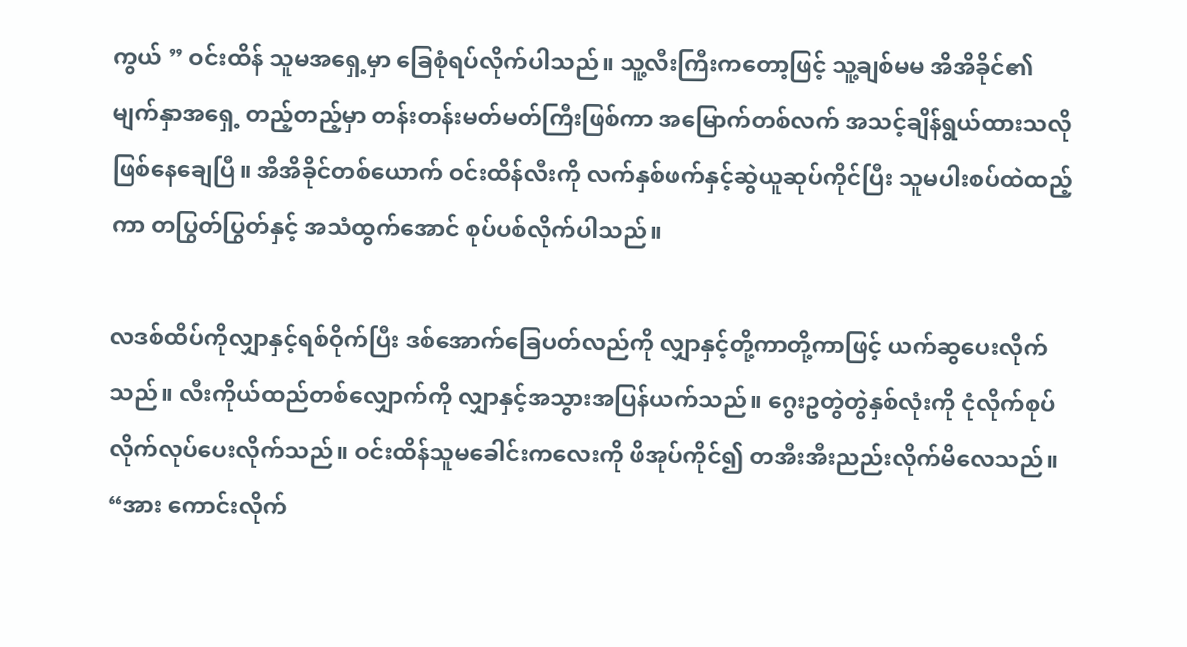ကွယ် ” ဝင်းထိန် သူမအရှေ့မှာ ခြေစုံရပ်လိုက်ပါသည်။ သူ့လီးကြီးကတော့ဖြင့် သူ့ချစ်မမ အိအိခိုင်၏ မျက်နှာအရှေ့ တည့်တည့်မှာ တန်းတန်းမတ်မတ်ကြီးဖြစ်ကာ အမြောက်တစ်လက် အသင့်ချိန်ရွယ်ထားသလို ဖြစ်နေချေပြီ။ အိအိခိုင်တစ်ယောက် ဝင်းထိန်လီးကို လက်နှစ်ဖက်နှင့်ဆွဲယူဆုပ်ကိုင်ပြီး သူမပါးစပ်ထဲထည့်ကာ တပြွတ်ပြွတ်နှင့် အသံထွက်အောင် စုပ်ပစ်လိုက်ပါသည်။

လဒစ်ထိပ်ကိုလျှာနှင့်ရစ်ဝိုက်ပြီး ဒစ်အောက်ခြေပတ်လည်ကို လျှာနှင့်တို့ကာတို့ကာဖြင့် ယက်ဆွပေးလိုက်သည်။ လီးကိုယ်ထည်တစ်လျှောက်ကို လျှာနှင့်အသွားအပြန်ယက်သည်။ ဂွေးဥတွဲတွဲနှစ်လုံးကို ငုံလိုက်စုပ်လိုက်လုပ်ပေးလိုက်သည်။ ဝင်းထိန်သူမခေါင်းကလေးကို ဖိအုပ်ကိုင်၍ တအီးအီးညည်းလိုက်မိလေသည်။ “အား ကောင်းလိုက်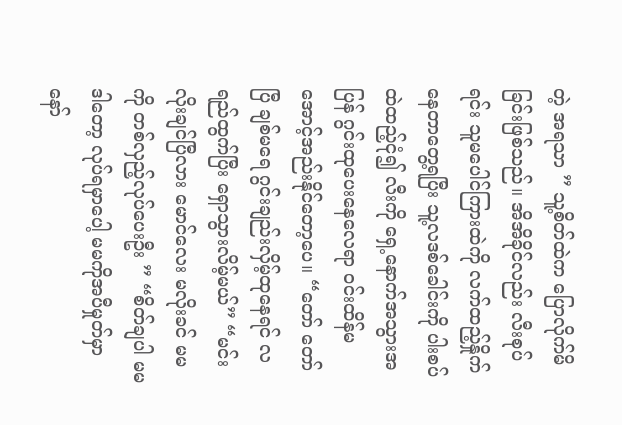တဲ့ အရသာ ” သူ့စိတ်ထဲက ပြောလိုက်မိခြင်းဖြစ်သည်။ အိအိခိုင်လည်း လီးစုပ်ရင်း သူမပေါင်ကြားထဲကို လက်ထည့်နှိုက်နေတာတွေ့ရပြီး သူ့လဒစ်ခေါင်းကို ပါးစပ်ထဲထည့်ငုံ၍ လီးကို ရှေ့နောက်အသွားအပြန် ဂွင်းထုပေးနေလေရာ ဝင်းထိန်မအောင့်အည်းနိုင်တော့ပေ။ “တော် တော်ပြီ ချစ်မရေ ဂွင်းချည်းလှိမ့်ထုနေရင် လရည်ထွက်ပြီး ရှောသွားလိမ့်မယ်” “မင်း လိုးချင်ပြီလား မောင်လေး မလိုးခင် မမကို တစ်လှည့်လုပ်ပေးဦး ” “စိတ်ချပါ မမ ဒါတော့ လုပ်ရမှာပေါ့ မမကိုအပီမှုတ်မှာနော်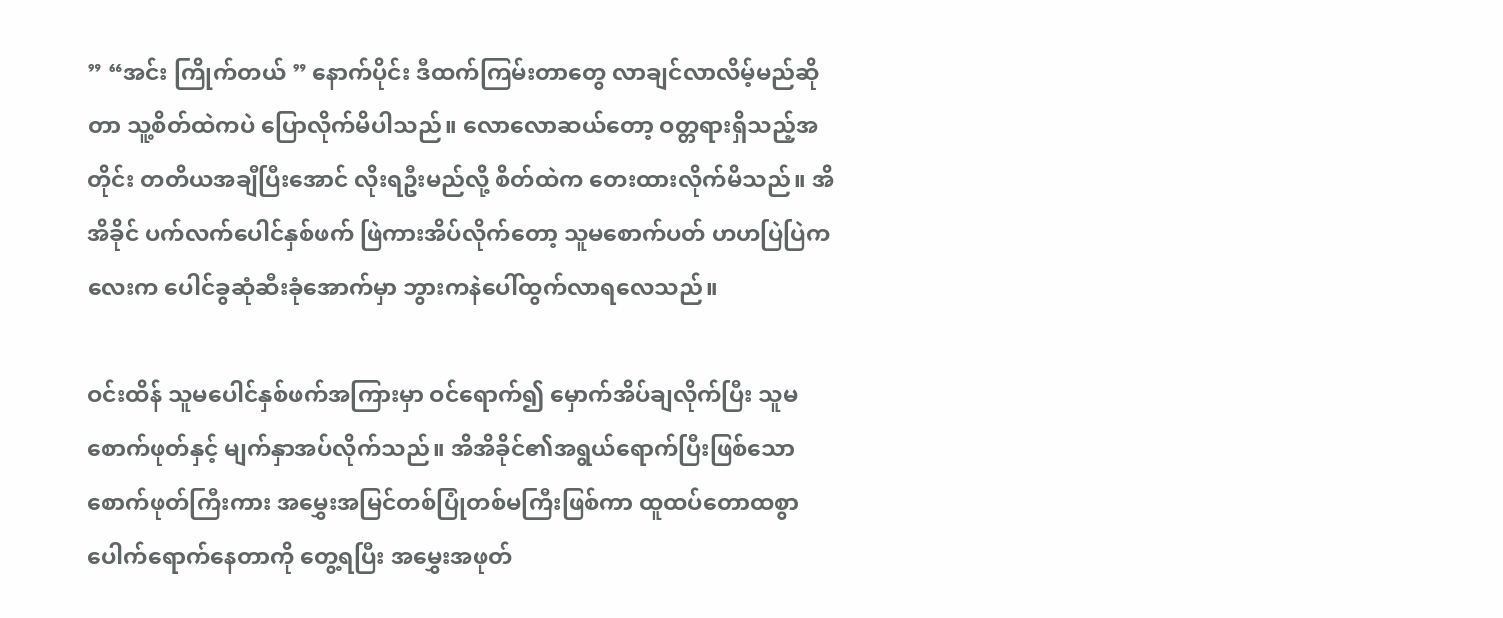” “အင်း ကြိုက်တယ် ” နောက်ပိုင်း ဒီထက်ကြမ်းတာတွေ လာချင်လာလိမ့်မည်ဆိုတာ သူ့စိတ်ထဲကပဲ ပြောလိုက်မိပါသည်။ လောလောဆယ်တော့ ဝတ္တရားရှိသည့်အတိုင်း တတိယအချီပြီးအောင် လိုးရဦးမည်လို့ စိတ်ထဲက တေးထားလိုက်မိသည်။ အိအိခိုင် ပက်လက်ပေါင်နှစ်ဖက် ဖြဲကားအိပ်လိုက်တော့ သူမစောက်ပတ် ဟဟပြဲပြဲကလေးက ပေါင်ခွဆုံဆီးခုံအောက်မှာ ဘွားကနဲပေါ်ထွက်လာရလေသည်။

ဝင်းထိန် သူမပေါင်နှစ်ဖက်အကြားမှာ ဝင်ရောက်၍ မှောက်အိပ်ချလိုက်ပြီး သူမစောက်ဖုတ်နှင့် မျက်နှာအပ်လိုက်သည်။ အိအိခိုင်၏အရွယ်ရောက်ပြီးဖြစ်သော စောက်ဖုတ်ကြီးကား အမွှေးအမြင်တစ်ပြုံတစ်မကြီးဖြစ်ကာ ထူထပ်တောထစွာ ပေါက်ရောက်နေတာကို တွေ့ရပြီး အမွှေးအဖုတ်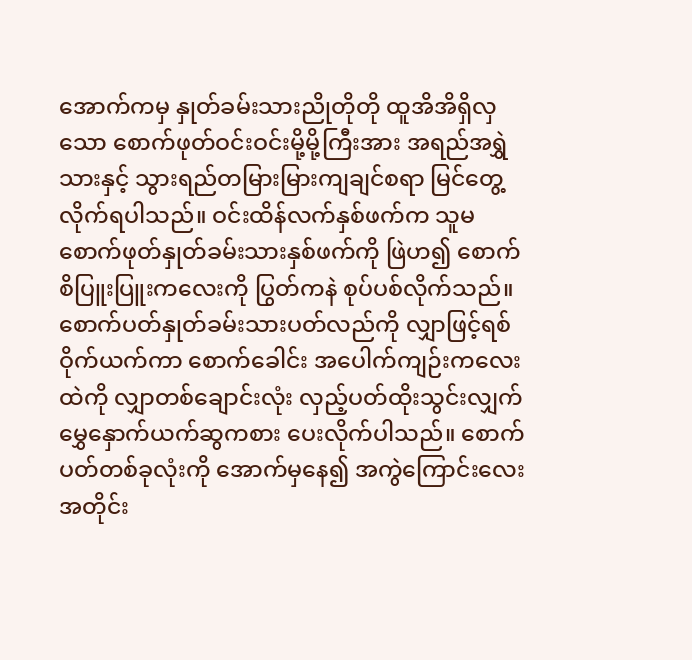အောက်ကမှ နှုတ်ခမ်းသားညိုတိုတို ထူအိအိရှိလှသော စောက်ဖုတ်ဝင်းဝင်းမို့မို့ကြီးအား အရည်အရွှဲသားနှင့် သွားရည်တမြားမြားကျချင်စရာ မြင်တွေ့လိုက်ရပါသည်။ ဝင်းထိန်လက်နှစ်ဖက်က သူမစောက်ဖုတ်နှုတ်ခမ်းသားနှစ်ဖက်ကို ဖြဲဟ၍ စောက်စိပြူးပြူးကလေးကို ပြွတ်ကနဲ စုပ်ပစ်လိုက်သည်။ စောက်ပတ်နှုတ်ခမ်းသားပတ်လည်ကို လျှာဖြင့်ရစ်ဝိုက်ယက်ကာ စောက်ခေါင်း အပေါက်ကျဉ်းကလေးထဲကို လျှာတစ်ချောင်းလုံး လှည့်ပတ်ထိုးသွင်းလျှက် မွှေနှောက်ယက်ဆွကစား ပေးလိုက်ပါသည်။ စောက်ပတ်တစ်ခုလုံးကို အောက်မှနေ၍ အကွဲကြောင်းလေးအတိုင်း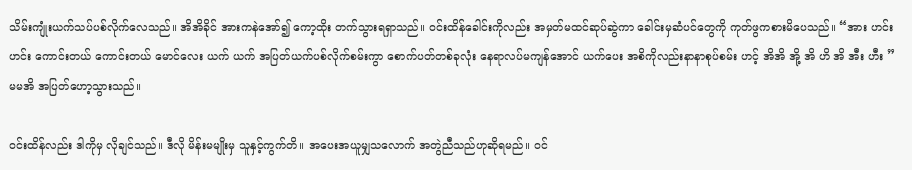သိမ်းကျုံးယက်သပ်ပစ်လိုက်လေသည်။ အိအိခိုင် အားကနဲအော်၍ ကော့ထိုး တက်သွားရရှာသည်။ ဝင်းထိန်ခေါင်းကိုလည်း အမှတ်မထင်ဆုပ်ဆွဲကာ ခေါင်းမှဆံပင်တွေကို ကုတ်ဖွကစားမိပေသည်။ “အား ဟင်း ဟင်း ကောင်းတယ် ကောင်းတယ် မောင်လေး ယက် ယက် အပြတ်ယက်ပစ်လိုက်စမ်းကွာ စောက်ပတ်တစ်ခုလုံး နေရာလပ်မကျန်အောင် ယက်ပေး အစိကိုလည်းနာနာစုပ်စမ်း ဟင့် အိအိ အို့ အိ ဟိ အိ အီး ဟီး ” မမအိ အပြတ်ဟော့သွားသည်။

ဝင်းထိန်လည်း ဒါကိုမှ လိုချင်သည်။ ဒီလို မိန်းမမျိုးမှ သူနှင့်ကွက်တိ။ အပေးအယူမျှသလောက် အတွဲညီသည်ဟုဆိုရမည်။ ဝင်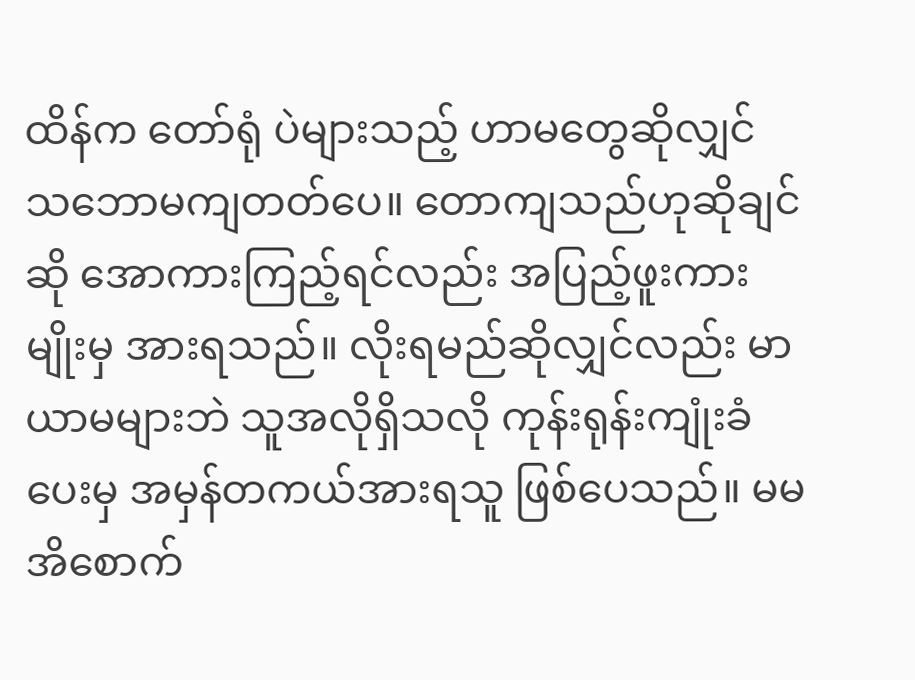ထိန်က တော်ရုံ ပဲများသည့် ဟာမတွေဆိုလျှင် သဘောမကျတတ်ပေ။ တောကျသည်ဟုဆိုချင်ဆို အောကားကြည့်ရင်လည်း အပြည့်ဖူးကားမျိုးမှ အားရသည်။ လိုးရမည်ဆိုလျှင်လည်း မာယာမများဘဲ သူအလိုရှိသလို ကုန်းရုန်းကျုံးခံပေးမှ အမှန်တကယ်အားရသူ ဖြစ်ပေသည်။ မမအိစောက်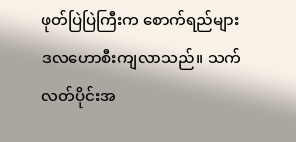ဖုတ်ပြဲပြဲကြီးက စောက်ရည်များ ဒလဟောစီးကျလာသည်။ သက်လတ်ပိုင်းအ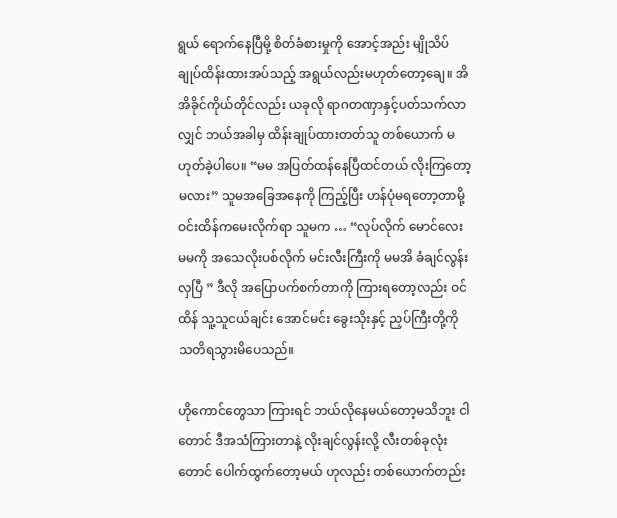ရွယ် ရောက်နေပြီမို့ စိတ်ခံစားမှုကို အောင့်အည်း မျိုသိပ်ချုပ်ထိန်းထားအပ်သည့် အရွယ်လည်းမဟုတ်တော့ချေ။ အိအိခိုင်ကိုယ်တိုင်လည်း ယခုလို ရာဂတဏှာနှင့်ပတ်သက်လာလျှင် ဘယ်အခါမှ ထိန်းချုပ်ထားတတ်သူ တစ်ယောက် မဟုတ်ခဲ့ပါပေ။ “မမ အပြတ်ထန်နေပြီထင်တယ် လိုးကြတော့မလား” သူမအခြေအနေကို ကြည့်ပြီး ဟန်ပုံမရတော့တာမို့ ဝင်းထိန်ကမေးလိုက်ရာ သူမက … “လုပ်လိုက် မောင်လေး မမကို အသေလိုးပစ်လိုက် မင်းလီးကြီးကို မမအိ ခံချင်လွန်းလှပြီ ” ဒီလို အပြောပက်စက်တာကို ကြားရတော့လည်း ဝင်ထိန် သူ့သူငယ်ချင်း အောင်မင်း ခွေးသိုးနှင့် ညှပ်ကြီးတို့ကို သတိရသွားမိပေသည်။

ဟိုကောင်တွေသာ ကြားရင် ဘယ်လိုနေမယ်တော့မသိဘူး ငါတောင် ဒီအသံကြားတာနဲ့ လိုးချင်လွန်းလို့ လီးတစ်ခုလုံးတောင် ပေါက်ထွက်တော့မယ် ဟုလည်း တစ်ယောက်တည်း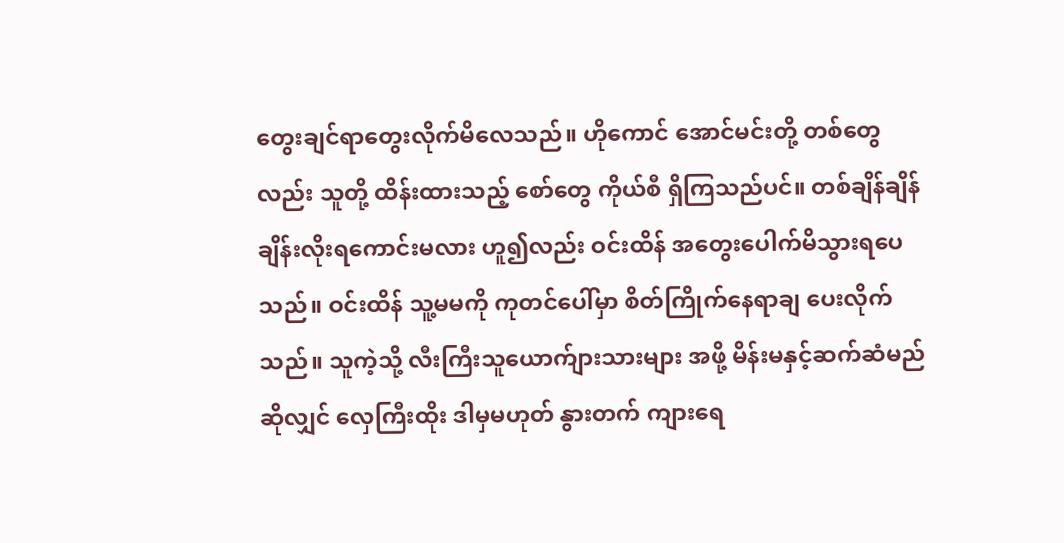တွေးချင်ရာတွေးလိုက်မိလေသည်။ ဟိုကောင် အောင်မင်းတို့ တစ်တွေလည်း သူတို့ ထိန်းထားသည့် စော်တွေ ကိုယ်စီ ရှိကြသည်ပင်။ တစ်ချိန်ချိန် ချိန်းလိုးရကောင်းမလား ဟူ၍လည်း ဝင်းထိန် အတွေးပေါက်မိသွားရပေသည်။ ဝင်းထိန် သူ့မမကို ကုတင်ပေါ်မှာ စိတ်ကြိုက်နေရာချ ပေးလိုက်သည်။ သူကဲ့သို့ လီးကြီးသူယောက်ျားသားများ အဖို့ မိန်းမနှင့်ဆက်ဆံမည်ဆိုလျှင် လှေကြီးထိုး ဒါမှမဟုတ် နွားတက် ကျားရေ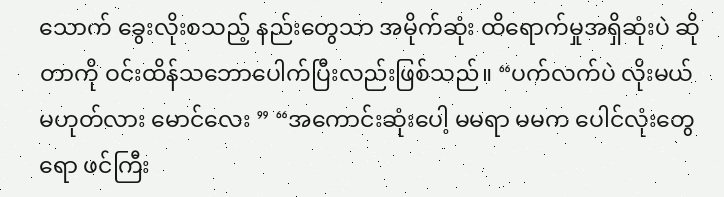သောက် ခွေးလိုးစသည့် နည်းတွေသာ အမိုက်ဆုံး ထိရောက်မှုအရှိဆုံးပဲ ဆိုတာကို ဝင်းထိန်သဘောပေါက်ပြီးလည်းဖြစ်သည်။ “ပက်လက်ပဲ လိုးမယ်မဟုတ်လား မောင်လေး ” “အကောင်းဆုံးပေါ့ မမရာ မမက ပေါင်လုံးတွေရော ဖင်ကြီး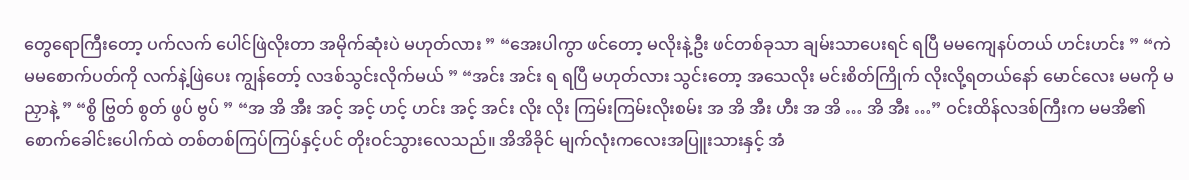တွေရောကြီးတော့ ပက်လက် ပေါင်ဖြဲလိုးတာ အမိုက်ဆုံးပဲ မဟုတ်လား ” “အေးပါကွာ ဖင်တော့ မလိုးနဲ့ဦး ဖင်တစ်ခုသာ ချမ်းသာပေးရင် ရပြီ မမကျေနပ်တယ် ဟင်းဟင်း ” “ကဲ မမစောက်ပတ်ကို လက်နဲ့ဖြဲပေး ကျွန်တော့် လဒစ်သွင်းလိုက်မယ် ” “အင်း အင်း ရ ရပြီ မဟုတ်လား သွင်းတော့ အသေလိုး မင်းစိတ်ကြိုက် လိုးလို့ရတယ်နော် မောင်လေး မမကို မညှာနဲ့ ” “စွိ ဗြွတ် စွတ် ဖွပ် ဗွပ် ” “အ အိ အီး အင့် အင့် ဟင့် ဟင်း အင့် အင်း လိုး လိုး ကြမ်းကြမ်းလိုးစမ်း အ အိ အီး ဟီး အ အိ … အိ အီး …” ဝင်းထိန်လဒစ်ကြီးက မမအိ၏စောက်ခေါင်းပေါက်ထဲ တစ်တစ်ကြပ်ကြပ်နှင့်ပင် တိုးဝင်သွားလေသည်။ အိအိခိုင် မျက်လုံးကလေးအပြူးသားနှင့် အံ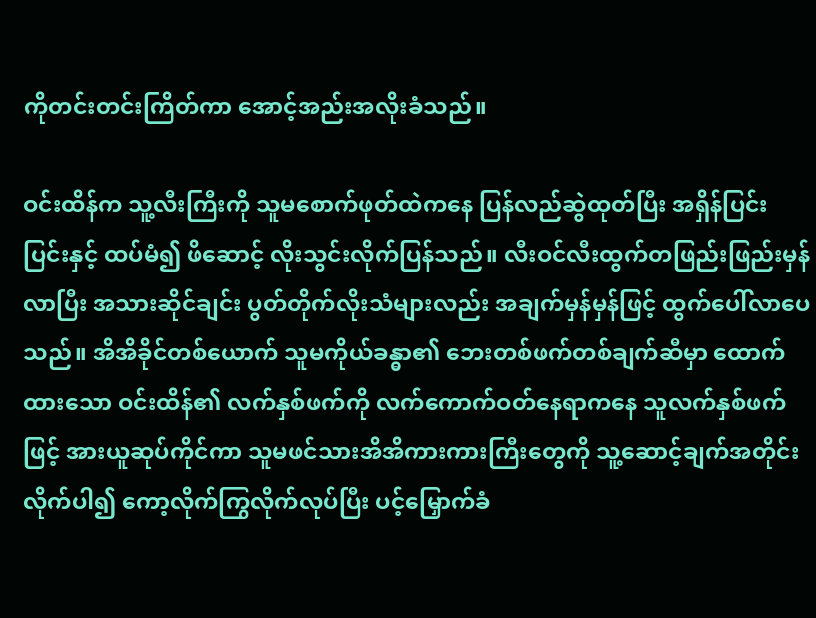ကိုတင်းတင်းကြိတ်ကာ အောင့်အည်းအလိုးခံသည်။

ဝင်းထိန်က သူ့လီးကြီးကို သူမစောက်ဖုတ်ထဲကနေ ပြန်လည်ဆွဲထုတ်ပြီး အရှိန်ပြင်းပြင်းနှင့် ထပ်မံ၍ ဖိဆောင့် လိုးသွင်းလိုက်ပြန်သည်။ လီးဝင်လီးထွက်တဖြည်းဖြည်းမှန်လာပြီး အသားဆိုင်ချင်း ပွတ်တိုက်လိုးသံများလည်း အချက်မှန်မှန်ဖြင့် ထွက်ပေါ်လာပေသည်။ အိအိခိုင်တစ်ယောက် သူမကိုယ်ခန္ဓာ၏ ဘေးတစ်ဖက်တစ်ချက်ဆီမှာ ထောက်ထားသော ဝင်းထိန်၏ လက်နှစ်ဖက်ကို လက်ကောက်ဝတ်နေရာကနေ သူလက်နှစ်ဖက်ဖြင့် အားယူဆုပ်ကိုင်ကာ သူမဖင်သားအိအိကားကားကြီးတွေကို သူ့ဆောင့်ချက်အတိုင်း လိုက်ပါ၍ ကော့လိုက်ကြွလိုက်လုပ်ပြီး ပင့်မြှောက်ခံ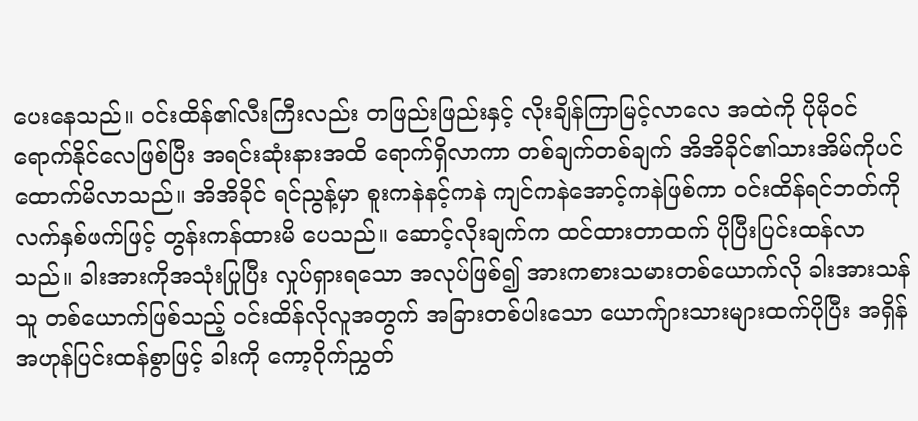ပေးနေသည်။ ဝင်းထိန်၏လီးကြီးလည်း တဖြည်းဖြည်းနှင့် လိုးချိန်ကြာမြင့်လာလေ အထဲကို ပိုမိုဝင်ရောက်နိုင်လေဖြစ်ပြီး အရင်းဆုံးနားအထိ ရောက်ရှိလာကာ တစ်ချက်တစ်ချက် အိအိခိုင်၏သားအိမ်ကိုပင် ထောက်မိလာသည်။ အိအိခိုင် ရင်ညွန့်မှာ စူးကနဲနင့်ကနဲ ကျင်ကနဲအောင့်ကနဲဖြစ်ကာ ဝင်းထိန်ရင်ဘတ်ကို လက်နှစ်ဖက်ဖြင့် တွန်းကန်ထားမိ ပေသည်။ ဆောင့်လိုးချက်က ထင်ထားတာထက် ပိုပြီးပြင်းထန်လာသည်။ ခါးအားကိုအသုံးပြုပြီး လှုပ်ရှားရသော အလုပ်ဖြစ်၍ အားကစားသမားတစ်ယောက်လို ခါးအားသန်သူ တစ်ယောက်ဖြစ်သည့် ဝင်းထိန်လိုလူအတွက် အခြားတစ်ပါးသော ယောက်ျားသားများထက်ပိုပြီး အရှိန်အဟုန်ပြင်းထန်စွာဖြင့် ခါးကို ကော့ဝိုက်ညွှတ်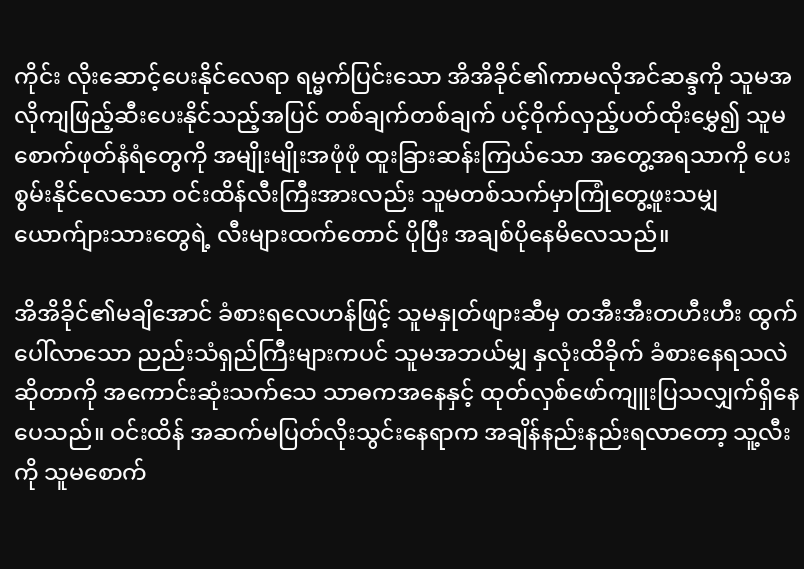ကိုင်း လိုးဆောင့်ပေးနိုင်လေရာ ရမ္မက်ပြင်းသော အိအိခိုင်၏ကာမလိုအင်ဆန္ဒကို သူမအလိုကျဖြည့်ဆီးပေးနိုင်သည့်အပြင် တစ်ချက်တစ်ချက် ပင့်ဝိုက်လှည့်ပတ်ထိုးမွှေ၍ သူမစောက်ဖုတ်နံရံတွေကို အမျိုးမျိုးအဖုံဖုံ ထူးခြားဆန်းကြယ်သော အတွေ့အရသာကို ပေးစွမ်းနိုင်လေသော ဝင်းထိန်လီးကြီးအားလည်း သူမတစ်သက်မှာကြုံတွေ့ဖူးသမျှ ယောက်ျားသားတွေရဲ့ လီးများထက်တောင် ပိုပြီး အချစ်ပိုနေမိလေသည်။

အိအိခိုင်၏မချိအောင် ခံစားရလေဟန်ဖြင့် သူမနှုတ်ဖျားဆီမှ တအီးအီးတဟီးဟီး ထွက်ပေါ်လာသော ညည်းသံရှည်ကြီးများကပင် သူမအဘယ်မျှ နှလုံးထိခိုက် ခံစားနေရသလဲဆိုတာကို အကောင်းဆုံးသက်သေ သာဓကအနေနှင့် ထုတ်လှစ်ဖော်ကျူးပြသလျှက်ရှိနေပေသည်။ ဝင်းထိန် အဆက်မပြတ်လိုးသွင်းနေရာက အချိန်နည်းနည်းရလာတော့ သူ့လီးကို သူမစောက်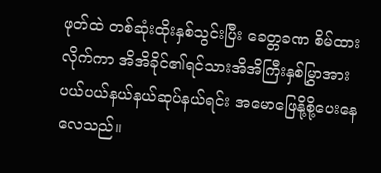ဖုတ်ထဲ တစ်ဆုံးထိုးနှစ်သွင်းပြီး ခေတ္တခဏ စိမ်ထားလိုက်ကာ အိအိခိုင်၏ရင်သားအိအိကြီးနှစ်မြွှာအား ပယ်ပယ်နယ်နယ်ဆုပ်နယ်ရင်း အမောဖြေနို့စို့ပေးနေလေသည်။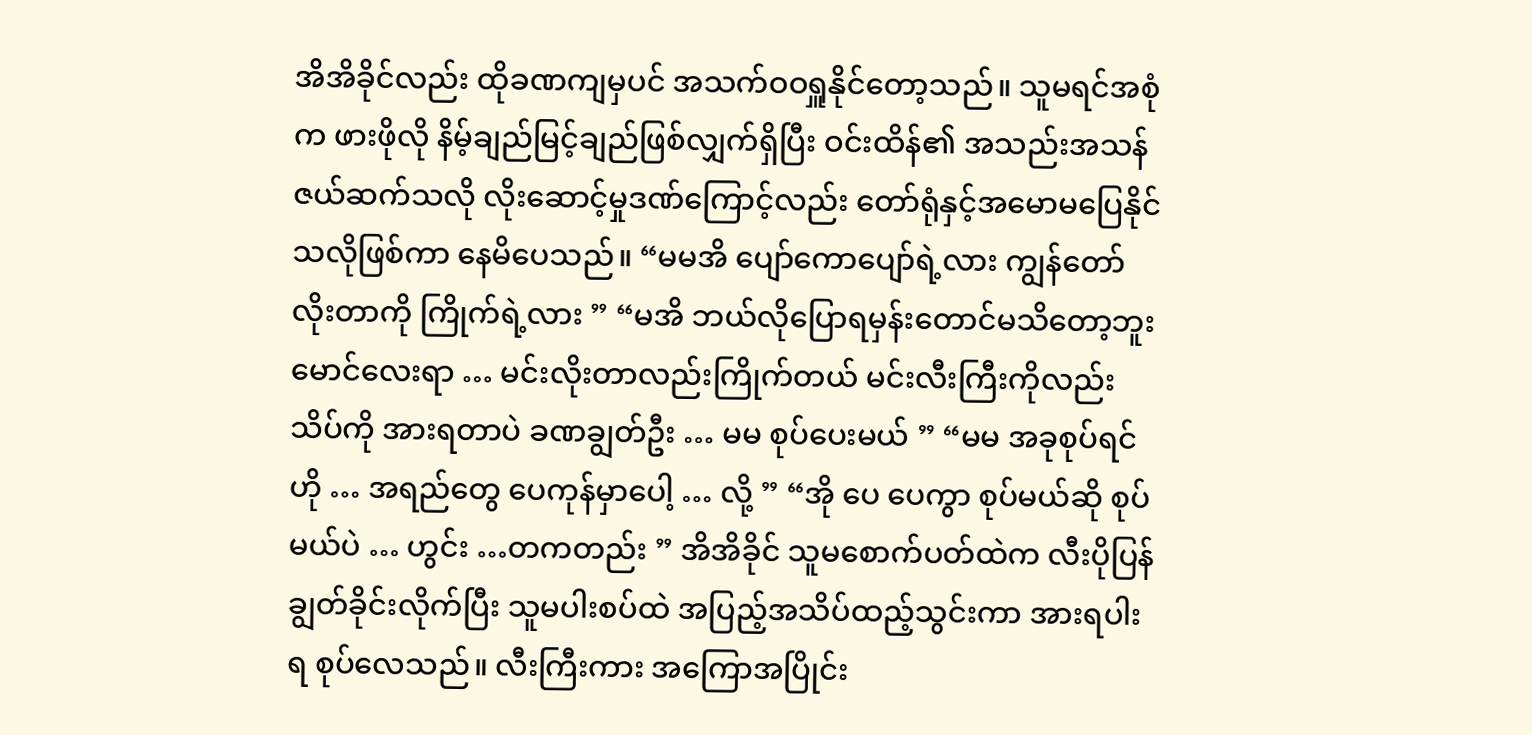အိအိခိုင်လည်း ထိုခဏကျမှပင် အသက်ဝဝရှူနိုင်တော့သည်။ သူမရင်အစုံက ဖားဖိုလို နိမ့်ချည်မြင့်ချည်ဖြစ်လျှက်ရှိပြီး ဝင်းထိန်၏ အသည်းအသန် ဇယ်ဆက်သလို လိုးဆောင့်မှုဒဏ်ကြောင့်လည်း တော်ရုံနှင့်အမောမပြေနိုင်သလိုဖြစ်ကာ နေမိပေသည်။ “မမအိ ပျော်ကောပျော်ရဲ့လား ကျွန်တော်လိုးတာကို ကြိုက်ရဲ့လား ” “မအိ ဘယ်လိုပြောရမှန်းတောင်မသိတော့ဘူး မောင်လေးရာ … မင်းလိုးတာလည်းကြိုက်တယ် မင်းလီးကြီးကိုလည်း သိပ်ကို အားရတာပဲ ခဏချွတ်ဦး … မမ စုပ်ပေးမယ် ” “မမ အခုစုပ်ရင် ဟို … အရည်တွေ ပေကုန်မှာပေါ့ … လို့ ” “အို ပေ ပေကွာ စုပ်မယ်ဆို စုပ်မယ်ပဲ … ဟွင်း …တကတည်း ” အိအိခိုင် သူမစောက်ပတ်ထဲက လီးပိုပြန်ချွတ်ခိုင်းလိုက်ပြီး သူမပါးစပ်ထဲ အပြည့်အသိပ်ထည့်သွင်းကာ အားရပါးရ စုပ်လေသည်။ လီးကြီးကား အကြောအပြိုင်း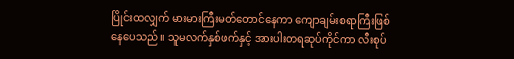ပြိုင်းထလျှက် မားမားကြီးမတ်တောင်နေကာ ကျောချမ်းစရာကြီးဖြစ်နေပေသည်။ သူမလက်နှစ်ဖက်နှင့် အားပါးတရဆုပ်ကိုင်ကာ လီးစုပ်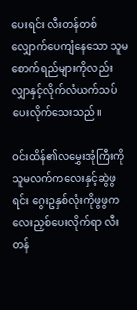ပေးရင်း လီးတန်တစ်လျှောက်ပေကျံနေသော သူမစောက်ရည်များကိုလည်း လျှာနှင့်လိုက်လံယက်သပ်ပေးလိုက်သေးသည်။

ဝင်းထိန်၏လမွှေးအုံကြီးကို သူမလက်ကလေးနှင့်ဆွဲဖွရင်း ဂွေးဥနှစ်လုံးကိုဖွဖွကလေးညှစ်ပေးလိုက်ရာ လီးတန်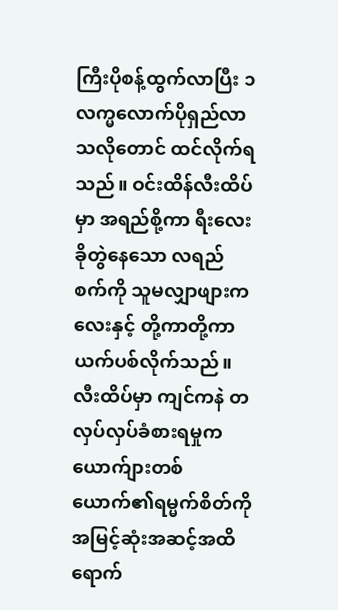ကြီးပိုစန့်ထွက်လာပြီး ၁ လက္မလောက်ပိုရှည်လာသလိုတောင် ထင်လိုက်ရသည်။ ဝင်းထိန်လီးထိပ်မှာ အရည်စို့ကာ ရီးလေးခိုတွဲနေသော လရည်စက်ကို သူမလျှာဖျားကလေးနှင့် တို့ကာတို့ကာ ယက်ပစ်လိုက်သည်။ လီးထိပ်မှာ ကျင်ကနဲ တလှပ်လှပ်ခံစားရမှုက ယောက်ျားတစ်ယောက်၏ရမ္မက်စိတ်ကို အမြင့်ဆုံးအဆင့်အထိ ရောက်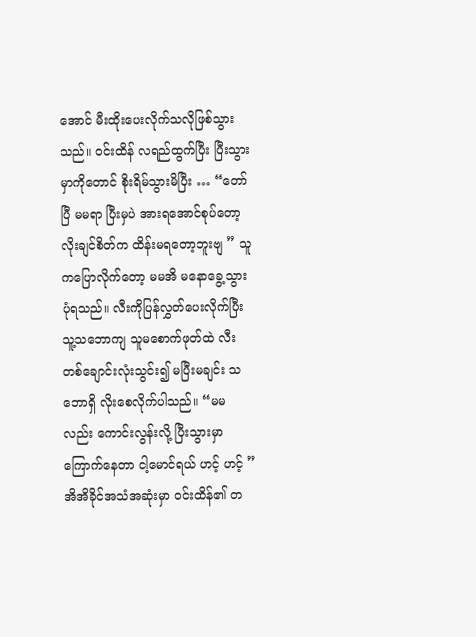အောင် မီးထိုးပေးလိုက်သလိုဖြစ်သွားသည်။ ဝင်းထိန် လရည်ထွက်ပြီး ပြီးသွားမှာကိုတောင် စိုးရိမ်သွားမိပြီး … “တော်ပြီ မမရာ ပြီးမှပဲ အားရအောင်စုပ်တော့ လိုးချင်စိတ်က ထိန်းမရတော့ဘူးဗျ ” သူကပြောလိုက်တော့ မမအိ မနောခွေ့သွားပုံရသည်။ လီးကိုပြန်လွှတ်ပေးလိုက်ပြီး သူ့သဘောကျ သူမစောက်ဖုတ်ထဲ လီးတစ်ချောင်းလုံးသွင်း၍ မပြီးမချင်း သဘောရှိ လိုးစေလိုက်ပါသည်။ “မမလည်း ကောင်းလွန်းလို့ ပြီးသွားမှာကြောက်နေတာ ငါ့မောင်ရယ် ဟင့် ဟင့် ” အိအိခိုင်အသံအဆုံးမှာ ဝင်းထိန်၏ တ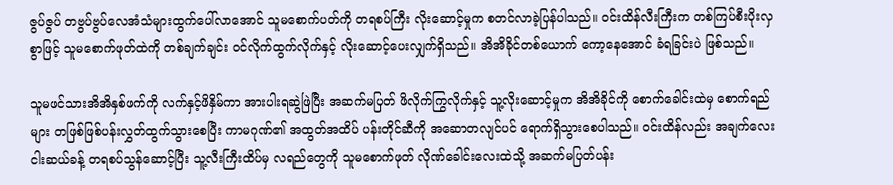ဇွပ်ဇွပ် တဗွပ်ဗွပ်လေအံသံများထွက်ပေါ်လာအောင် သူမစောက်ပတ်ကို တရစပ်ကြီး လိုးဆောင့်မှုက စတင်လာခဲ့ပြန်ပါသည်။ ဝင်းထိန်လီးကြီးက တစ်ကြပ်စီးပိုးလှစွာဖြင့် သူမစောက်ဖုတ်ထဲကို တစ်ချက်ချင်း ဝင်လိုက်ထွက်လိုက်နှင့် လိုးဆောင့်ပေးလျှက်ရှိသည်။ အိအိခိုင်တစ်ယောက် ကော့နေအောင် ခံရခြင်းပဲ ဖြစ်သည်။

သူမဖင်သားအိအိနှစ်ဖက်ကို လက်နှင့်ဖိနှိမ်ကာ အားပါးရဆွဲဖြဲပြီး အဆက်မပြတ် ဖိလိုက်ကြွလိုက်နှင့် သူ့လိုးဆောင့်မှုက အိအိခိုင်ကို စောက်ခေါင်းထဲမှ စောက်ရည်များ တဖြစ်ဖြစ်ပန်းလွှတ်ထွက်သွားစေပြီး ကာမဂုဏ်၏ အထွတ်အထိပ် ပန်းတိုင်ဆီကို အဆောတလျင်ပင် ရောက်ရှိသွားစေပါသည်။ ဝင်းထိန်လည်း အချက်လေးငါးဆယ်ခန့် တရစပ်သွန်ဆောင့်ပြီး သူ့လီးကြီးထိပ်မှ လရည်တွေကို သူမစောက်ဖုတ် လိုဏ်ခေါင်းလေးထဲသို့ အဆက်မပြတ်ပန်း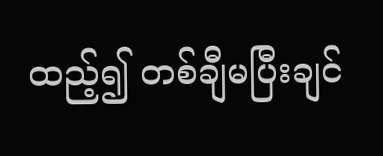ထည့်၍ တစ်ချီမပြီးချင်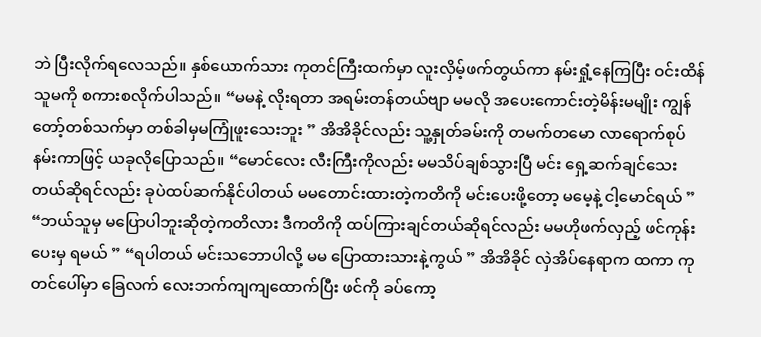ဘဲ ပြီးလိုက်ရလေသည်။ နှစ်ယောက်သား ကုတင်ကြီးထက်မှာ လူးလှိမ့်ဖက်တွယ်ကာ နမ်းရှုံ့နေကြပြီး ဝင်းထိန် သူမကို စကားစလိုက်ပါသည်။ “မမနဲ့ လိုးရတာ အရမ်းတန်တယ်ဗျာ မမလို အပေးကောင်းတဲ့မိန်းမမျိုး ကျွန်တော့်တစ်သက်မှာ တစ်ခါမှမကြုံဖူးသေးဘူး ” အိအိခိုင်လည်း သူ့နှုတ်ခမ်းကို တမက်တမော လာရောက်စုပ်နမ်းကာဖြင့် ယခုလိုပြောသည်။ “မောင်လေး လီးကြီးကိုလည်း မမသိပ်ချစ်သွားပြီ မင်း ရှေ့ဆက်ချင်သေးတယ်ဆိုရင်လည်း ခုပဲထပ်ဆက်နိုင်ပါတယ် မမတောင်းထားတဲ့ကတိကို မင်းပေးဖို့တော့ မမေ့နဲ့ ငါ့မောင်ရယ် ” “ဘယ်သူမှ မပြောပါဘူးဆိုတဲ့ကတိလား ဒီကတိကို ထပ်ကြားချင်တယ်ဆိုရင်လည်း မမဟိုဖက်လှည့် ဖင်ကုန်းပေးမှ ရမယ် ” “ရပါတယ် မင်းသဘောပါလို့ မမ ပြောထားသားနဲ့ကွယ် ” အိအိခိုင် လှဲအိပ်နေရာက ထကာ ကုတင်ပေါ်မှာ ခြေလက် လေးဘက်ကျကျထောက်ပြီး ဖင်ကို ခပ်ကော့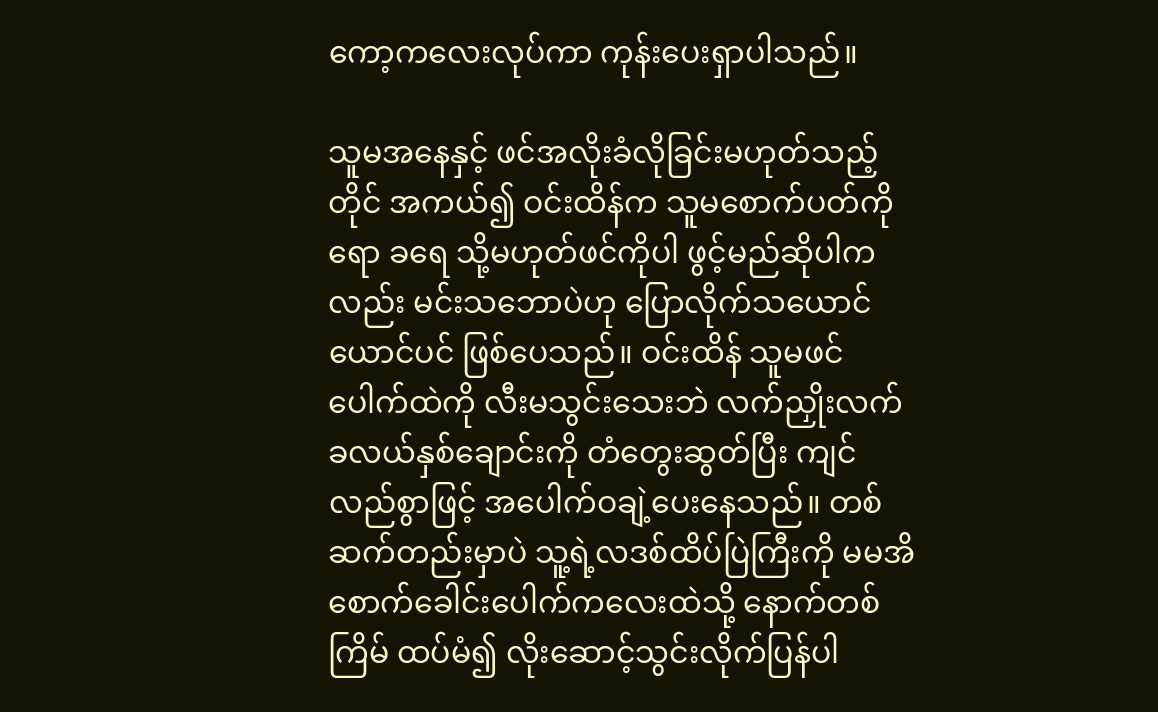ကော့ကလေးလုပ်ကာ ကုန်းပေးရှာပါသည်။

သူမအနေနှင့် ဖင်အလိုးခံလိုခြင်းမဟုတ်သည့်တိုင် အကယ်၍ ဝင်းထိန်က သူမစောက်ပတ်ကိုရော ခရေ သို့မဟုတ်ဖင်ကိုပါ ဖွင့်မည်ဆိုပါကလည်း မင်းသဘောပဲဟု ပြောလိုက်သယောင်ယောင်ပင် ဖြစ်ပေသည်။ ဝင်းထိန် သူမဖင်ပေါက်ထဲကို လီးမသွင်းသေးဘဲ လက်ညှိုးလက်ခလယ်နှစ်ချောင်းကို တံတွေးဆွတ်ပြီး ကျင်လည်စွာဖြင့် အပေါက်ဝချဲ့ပေးနေသည်။ တစ်ဆက်တည်းမှာပဲ သူ့ရဲ့လဒစ်ထိပ်ပြဲကြီးကို မမအိ စောက်ခေါင်းပေါက်ကလေးထဲသို့ နောက်တစ်ကြိမ် ထပ်မံ၍ လိုးဆောင့်သွင်းလိုက်ပြန်ပါ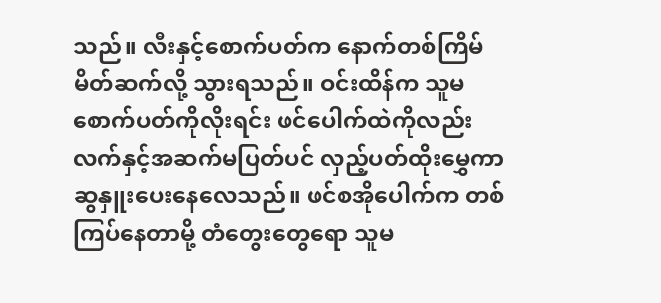သည်။ လီးနှင့်စောက်ပတ်က နောက်တစ်ကြိမ် မိတ်ဆက်လို့ သွားရသည်။ ဝင်းထိန်က သူမစောက်ပတ်ကိုလိုးရင်း ဖင်ပေါက်ထဲကိုလည်း လက်နှင့်အဆက်မပြတ်ပင် လှည့်ပတ်ထိုးမွှေကာ ဆွနှူးပေးနေလေသည်။ ဖင်စအိုပေါက်က တစ်ကြပ်နေတာမို့ တံတွေးတွေရော သူမ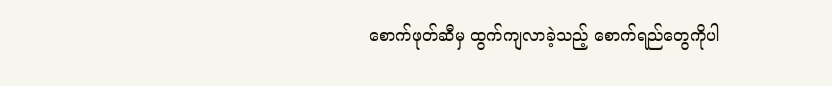စောက်ဖုတ်ဆီမှ ထွက်ကျလာခဲ့သည့် စောက်ရည်တွေကိုပါ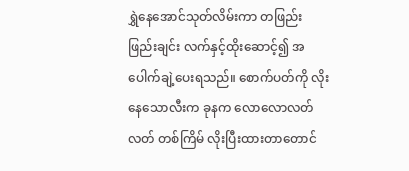ရွှဲနေအောင်သုတ်လိမ်းကာ တဖြည်းဖြည်းချင်း လက်နှင့်ထိုးဆောင့်၍ အပေါက်ချဲ့ပေးရသည်။ စောက်ပတ်ကို လိုးနေသောလီးက ခုနက လောလောလတ်လတ် တစ်ကြိမ် လိုးပြီးထားတာတောင်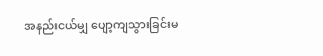အနည်းငယ်မျှ ပျော့ကျသွားခြင်းမ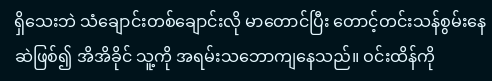ရှိသေးဘဲ သံချောင်းတစ်ချောင်းလို မာတောင်ပြီး တောင့်တင်းသန်စွမ်းနေဆဲဖြစ်၍ အိအိခိုင် သူ့ကို အရမ်းသဘောကျနေသည်။ ဝင်းထိန်ကို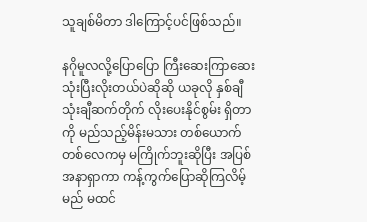သူချစ်မိတာ ဒါကြောင့်ပင်ဖြစ်သည်။

နဂိုမူလလို့ပြောပြော ကြီးဆေးကြာဆေးသုံးပြီးလိုးတယ်ပဲဆိုဆို ယခုလို နှစ်ချီသုံးချီဆက်တိုက် လိုးပေးနိုင်စွမ်း ရှိတာကို မည်သည့်မိန်းမသား တစ်ယောက်တစ်လေကမှ မကြိုက်ဘူးဆိုပြီး အပြစ်အနာရှာကာ ကန့်ကွက်ပြောဆိုကြလိမ့်မည် မထင်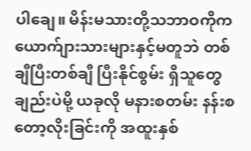ပါချေ။ မိန်းမသားတို့သဘာဝကိုက ယောက်ျားသားများနှင့်မတူဘဲ တစ်ချီပြီးတစ်ချီ ပြီးနိုင်စွမ်း ရှိသူတွေချည်းပဲမို့ ယခုလို မနားစတမ်း နန်းစတော့လိုးခြင်းကို အထူးနှစ်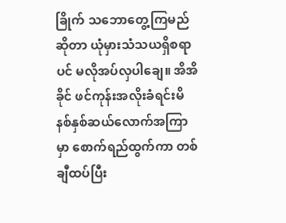ခြိုက် သဘောတွေ့ကြမည်ဆိုတာ ယုံမှားသံသယရှိစရာပင် မလိုအပ်လှပါချေ။ အိအိခိုင် ဖင်ကုန်းအလိုးခံရင်းမိနစ်နှစ်ဆယ်လောက်အကြာမှာ စောက်ရည်ထွက်ကာ တစ်ချီထပ်ပြီး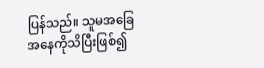ပြန်သည်။ သူမအခြေအနေကိုသိပြီးဖြစ်၍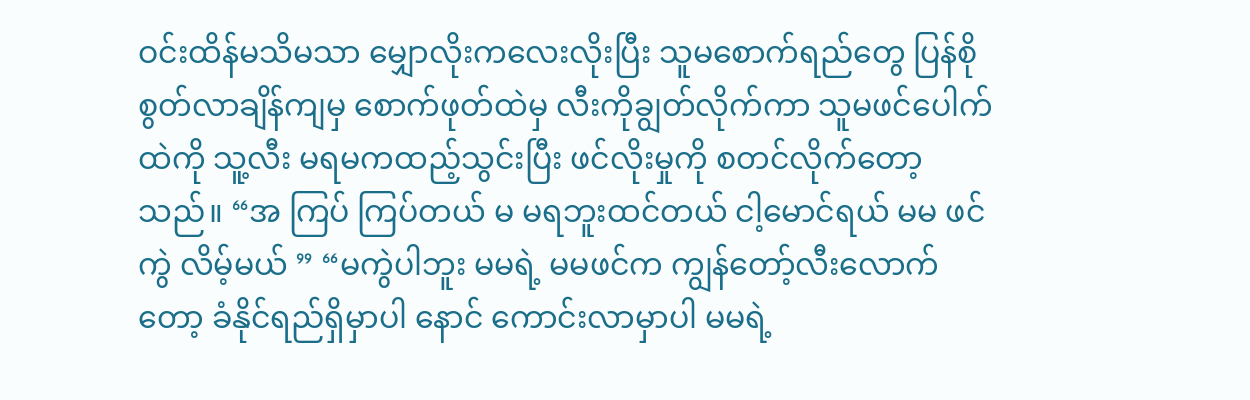ဝင်းထိန်မသိမသာ မျှောလိုးကလေးလိုးပြီး သူမစောက်ရည်တွေ ပြန်စိုစွတ်လာချိန်ကျမှ စောက်ဖုတ်ထဲမှ လီးကိုချွတ်လိုက်ကာ သူမဖင်ပေါက်ထဲကို သူ့လီး မရမကထည့်သွင်းပြီး ဖင်လိုးမှုကို စတင်လိုက်တော့သည်။ “အ ကြပ် ကြပ်တယ် မ မရဘူးထင်တယ် ငါ့မောင်ရယ် မမ ဖင်ကွဲ လိမ့်မယ် ” “မကွဲပါဘူး မမရဲ့ မမဖင်က ကျွန်တော့်လီးလောက်တော့ ခံနိုင်ရည်ရှိမှာပါ နောင် ကောင်းလာမှာပါ မမရဲ့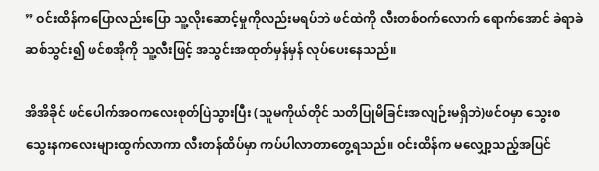” ဝင်းထိန်ကပြောလည်းပြော သူ့လိုးဆောင့်မှုကိုလည်းမရပ်ဘဲ ဖင်ထဲကို လီးတစ်ဝက်လောက် ရောက်အောင် ခဲရာခဲဆစ်သွင်း၍ ဖင်စအိုကို သူ့လီးဖြင့် အသွင်းအထုတ်မှန်မှန် လုပ်ပေးနေသည်။

အိအိခိုင် ဖင်ပေါက်အဝကလေးစုတ်ပြဲသွားပြီး (သူမကိုယ်တိုင် သတိပြုမိခြင်းအလျဉ်းမရှိဘဲ)ဖင်ဝမှာ သွေးစသွေးနကလေးများထွက်လာကာ လီးတန်ထိပ်မှာ ကပ်ပါလာတာတွေ့ရသည်။ ဝင်းထိန်က မလျှော့သည့်အပြင်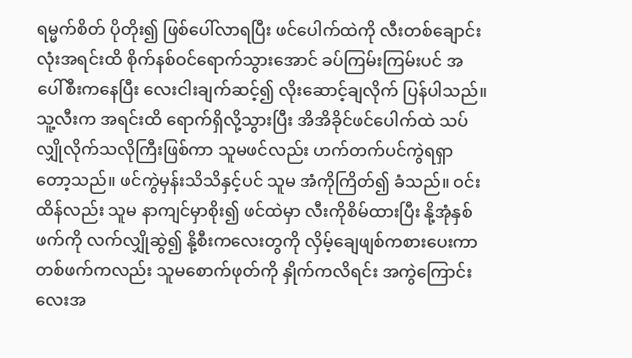ရမ္မက်စိတ် ပိုတိုး၍ ဖြစ်ပေါ်လာရပြီး ဖင်ပေါက်ထဲကို လီးတစ်ချောင်းလုံးအရင်းထိ စိုက်နစ်ဝင်ရောက်သွားအောင် ခပ်ကြမ်းကြမ်းပင် အပေါ်စီးကနေပြီး လေးငါးချက်ဆင့်၍ လိုးဆောင့်ချလိုက် ပြန်ပါသည်။ သူ့လီးက အရင်းထိ ရောက်ရှိလို့သွားပြီး အိအိခိုင်ဖင်ပေါက်ထဲ သပ်လျှိုလိုက်သလိုကြီးဖြစ်ကာ သူမဖင်လည်း ဟက်တက်ပင်ကွဲရရှာတော့သည်။ ဖင်ကွဲမှန်းသိသိနှင့်ပင် သူမ အံကိုကြိတ်၍ ခံသည်။ ဝင်းထိန်လည်း သူမ နာကျင်မှာစိုး၍ ဖင်ထဲမှာ လီးကိုစိမ်ထားပြီး နို့အုံနှစ်ဖက်ကို လက်လျှိုဆွဲ၍ နို့စီးကလေးတွကို လှိမ့်ချေဖျစ်ကစားပေးကာ တစ်ဖက်ကလည်း သူမစောက်ဖုတ်ကို နှိုက်ကလိရင်း အကွဲကြောင်းလေးအ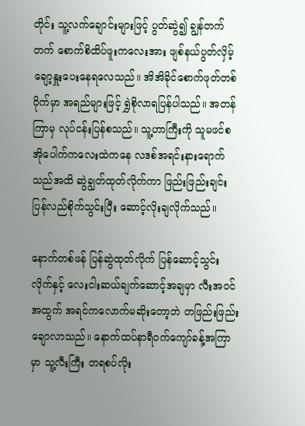တိုင်း သူ့လက်ချောင်းများဖြင့် ပွတ်ဆွဲ၍ ချွန်တက်တက် စောက်စိထိပ်ဖူးကလေးအား ဖျစ်နယ်ပွတ်လှိမ့် ချော့နှူးပေးနေရလေသည်။ အိအိခိုင်စောက်ဖုတ်တစ်ဝိုက်မှာ အရည်များဖြင့် ရွှဲစိုလာရပြန်ပါသည်။ အတန်ကြာမှ လုပ်ငန်းပြန်စသည်။ သူ့ဟာကြီးကို သူမဖင်စအိုပေါက်ကလေးထဲကနေ လဒစ်အရင်းနားရောက်သည်အထိ ဆွဲချွတ်ထုတ်လိုက်ကာ ဖြည်းဖြည်းချင်းပြန်လည်စိုက်သွင်းပြီး ဆောင့်လိုးချလိုက်သည်။

နောက်တစ်ဖန် ပြန်ဆွဲထုတ်လိုက် ပြန်ဆောင့်သွင်းလိုက်နှင့် လေးငါးဆယ်ချက်ဆောင့်အချမှာ လီးအဝင်အထွက် အရင်ကလောက်မဆိုးတော့ဘဲ တဖြည်းဖြည်းချောလာသည်။ နောက်ထပ်နာရီဝက်ကျော်ခန့်အကြာမှာ သူ့လီးကြီး တရစပ်လိုး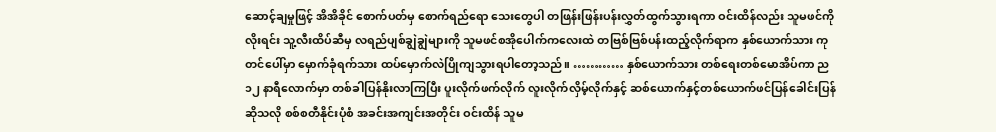ဆောင့်ချမှုဖြင့် အိအိခိုင် စောက်ပတ်မှ စောက်ရည်ရော သေးတွေပါ တဖြန်းဖြန်းပန်းလွှတ်ထွက်သွားရကာ ဝင်းထိန်လည်း သူမဖင်ကိုလိုးရင်း သူ့လီးထိပ်ဆီမှ လရည်ပျစ်ချွဲချွဲများကို သူမဖင်စအိုပေါက်ကလေးထဲ တဗြစ်ဗြစ်ပန်းထည့်လိုက်ရာက နှစ်ယောက်သား ကုတင်ပေါ်မှာ မှောက်ခုံရက်သား ထပ်မှောက်လဲပြိုကျသွားရပါတော့သည်။ ………… နှစ်ယောက်သား တစ်ရေးတစ်မောအိပ်ကာ ည ၁၂ နာရီလောက်မှာ တစ်ခါပြန်နိုးလာကြပြီး ပူးလိုက်ဖက်လိုက် လူးလိုက်လှိမ့်လိုက်နှင့် ဆစ်ယောက်နှင့်တစ်ယောက်ဖင်ပြန်ခေါင်းပြန်ဆိုသလို စစ်စတီနိုင်းပုံစံ အခင်းအကျင်းအတိုင်း ဝင်းထိန် သူမ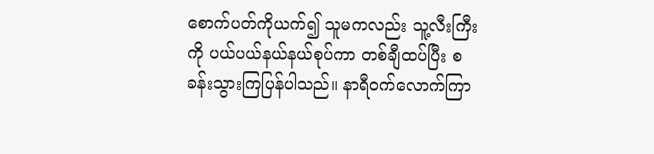စောက်ပတ်ကိုယက်၍ သူမကလည်း သူ့လီးကြီးကို ပယ်ပယ်နယ်နယ်စုပ်ကာ တစ်ချီထပ်ပြီး စခန်းသွားကြပြန်ပါသည်။ နာရီဝက်လောက်ကြာ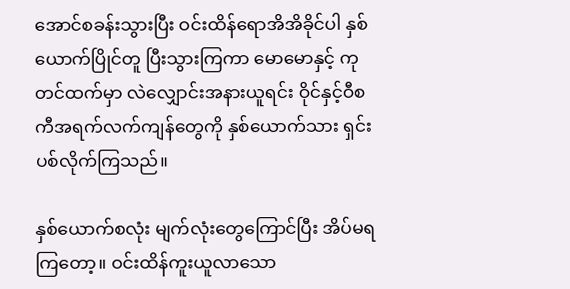အောင်စခန်းသွားပြီး ဝင်းထိန်ရောအိအိခိုင်ပါ နှစ်ယောက်ပြိုင်တူ ပြီးသွားကြကာ မောမောနှင့် ကုတင်ထက်မှာ လဲလျှောင်းအနားယူရင်း ဝိုင်နှင့်ဝီစကီအရက်လက်ကျန်တွေကို နှစ်ယောက်သား ရှင်းပစ်လိုက်ကြသည်။

နှစ်ယောက်စလုံး မျက်လုံးတွေကြောင်ပြီး အိပ်မရကြတော့။ ဝင်းထိန်ကူးယူလာသော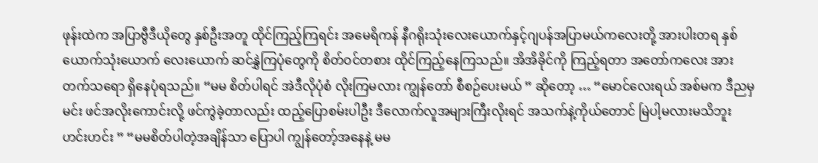ဖုန်းထဲက အပြာဗွီဒီယိုတွေ နှစ်ဦးအတူ ထိုင်ကြည့်ကြရင်း အမေရိကန် နီဂရိုးသုံးလေးယောက်နှင့်ဂျပန်အပြာမယ်ကလေးတို့ အားပါးတရ နှစ်ယောက်သုံးယောက် လေးယောက် ဆင်နွှဲကြပုံတွေကို စိတ်ဝင်တစား ထိုင်ကြည့်နေကြသည်။ အိအိခိုင်ကို ကြည့်ရတာ အတော်ကလေး အားတက်သရော ရှိနေပုံရသည်။ “မမ စိတ်ပါရင် အဲဒီလိုပုံစံ လိုးကြမလား ကျွန်တော် စီစဉ်ပေးမယ် ” ဆိုတော့ … “မောင်လေးရယ် အစ်မက ဒီညမှ မင်း ဖင်အလိုးကောင်းလို့ ဖင်ကွဲခဲ့တာလည်း ထည့်ပြောစမ်းပါဦး ဒီလောက်လူအများကြီးလိုးရင် အသက်နဲ့ကိုယ်တောင် မြဲပါ့မလားမသိဘူး ဟင်းဟင်း ” “မမစိတ်ပါတဲ့အချိန်သာ ပြောပါ ကျွန်တော့်အနေနဲ့ မမ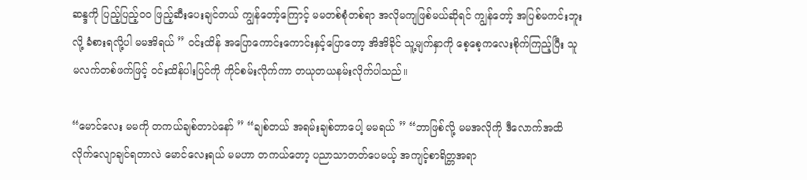ဆန္ဒကို ပြည့်ပြည့်ဝဝ ဖြည့်ဆီးပေးချင်တယ် ကျွန်တော့်ကြောင့် မမတစ်စုံတစ်ရာ အလိုမကျဖြစ်မယ်ဆိုရင် ကျွန်တော့် အပြစ်မကင်းဘူးလို့ ခံစားရလို့ပါ မမအိရယ် ” ဝင်းထိန် အပြောကောင်းကောင်းနှင့်ပြောတော့ အိအိခိုင် သူ့မျက်နှာကို စေ့စေ့ကလေးစိုက်ကြည့်ပြီး သူမလက်တစ်ဖက်ဖြင့် ဝင်းထိန်ပါးပြင်ကို ကိုင်စမ်းလိုက်ကာ တယုတယနမ်းလိုက်ပါသည်။

“မောင်လေး မမကို တကယ်ချစ်တာပဲနော် ” “ချစ်တယ် အရမ်းချစ်တာပေါ့ မမရယ် ” “ဘာဖြစ်လို့ မမအလိုကို ဒီလောက်အထိ လိုက်လျောချင်ရတာလဲ မောင်လေးရယ် မမဟာ တကယ်တော့ ပညာသာတတ်ပေမယ့် အကျင့်စာရိတ္တအရာ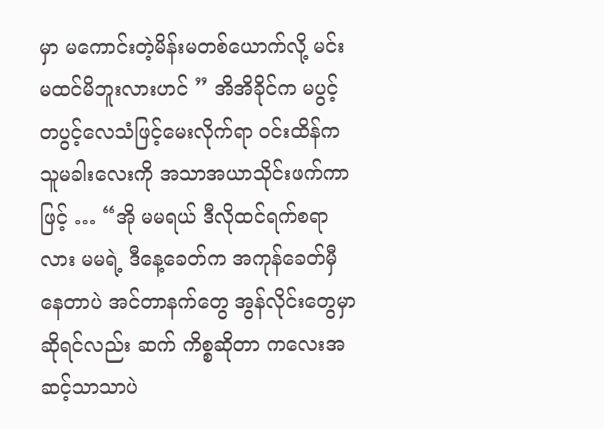မှာ မကောင်းတဲ့မိန်းမတစ်ယောက်လို့ မင်း မထင်မိဘူးလားဟင် ” အိအိခိုင်က မပွင့်တပွင့်လေသံဖြင့်မေးလိုက်ရာ ဝင်းထိန်က သူမခါးလေးကို အသာအယာသိုင်းဖက်ကာဖြင့် … “အို မမရယ် ဒီလိုထင်ရက်စရာလား မမရဲ့ ဒီနေ့ခေတ်က အကုန်ခေတ်မှီနေတာပဲ အင်တာနက်တွေ အွန်လိုင်းတွေမှာ ဆိုရင်လည်း ဆက် ကိစ္စဆိုတာ ကလေးအဆင့်သာသာပဲ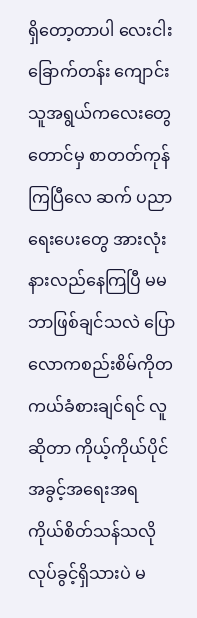ရှိတော့တာပါ လေးငါးခြောက်တန်း ကျောင်းသူအရွယ်ကလေးတွေတောင်မှ စာတတ်ကုန်ကြပြီလေ ဆက် ပညာရေးပေးတွေ အားလုံးနားလည်နေကြပြီ မမ ဘာဖြစ်ချင်သလဲ ပြော လောကစည်းစိမ်ကိုတကယ်ခံစားချင်ရင် လူဆိုတာ ကိုယ့်ကိုယ်ပိုင်အခွင့်အရေးအရ ကိုယ်စိတ်သန်သလို လုပ်ခွင့်ရှိသားပဲ မ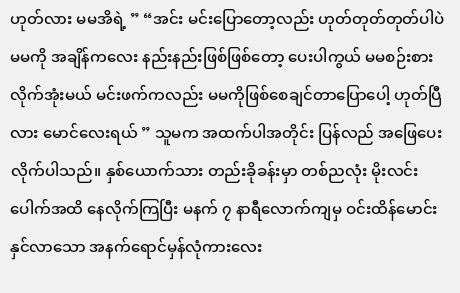ဟုတ်လား မမအိရဲ့ ” “အင်း မင်းပြောတော့လည်း ဟုတ်တုတ်တုတ်ပါပဲ မမကို အချိန်ကလေး နည်းနည်းဖြစ်ဖြစ်တော့ ပေးပါကွယ် မမစဉ်းစားလိုက်အုံးမယ် မင်းဖက်ကလည်း မမကိုဖြစ်စေချင်တာပြောပေါ့ ဟုတ်ပြီလား မောင်လေးရယ် ” သူမက အထက်ပါအတိုင်း ပြန်လည် အဖြေပေးလိုက်ပါသည်။ နှစ်ယောက်သား တည်းခိုခန်းမှာ တစ်ညလုံး မိုးလင်းပေါက်အထိ နေလိုက်ကြပြီး မနက် ၇ နာရီလောက်ကျမှ ဝင်းထိန်မောင်းနှင်လာသော အနက်ရောင်မှန်လုံကားလေး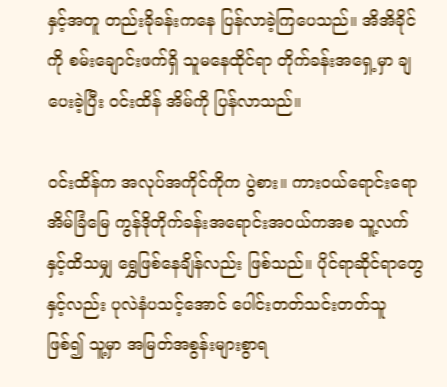နှင့်အတူ တည်းခိုခန်းကနေ ပြန်လာခဲ့ကြပေသည်။ အိအိခိုင်ကို စမ်းချောင်းဖက်ရှိ သူမနေထိုင်ရာ တိုက်ခန်းအရှေ့မှာ ချပေးခဲ့ပြီး ဝင်းထိန် အိမ်ကို ပြန်လာသည်။

ဝင်းထိန်က အလုပ်အကိုင်ကိုက ပွဲစား။ ကားဝယ်ရောင်းရော အိမ်ခြံမြေ ကွန်ဒိုတိုက်ခန်းအရောင်းအဝယ်ကအစ သူ့လက်နှင့်ထိသမျှ ရွှေဖြစ်နေချိန်လည်း ဖြစ်သည်။ ပိုင်ရာဆိုင်ရာတွေနှင့်လည်း ပုလဲနံပသင့်အောင် ပေါင်းတတ်သင်းတတ်သူ ဖြစ်၍ သူ့မှာ အမြတ်အစွန်းများစွာရ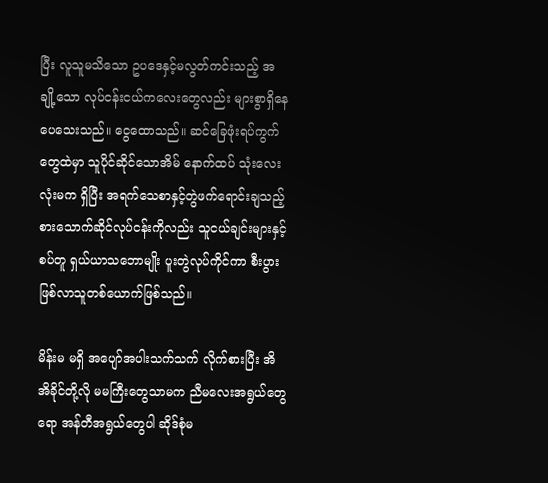ပြီး လူသူမသိသော ဥပဒေနှင့်မလွတ်ကင်းသည့် အချို့သော လုပ်ငန်းငယ်ကလေးတွေလည်း များစွာရှိနေပေသေးသည်။ ငွေထောသည်။ ဆင်ခြေဖုံးရပ်ကွက်တွေထဲမှာ သူပိုင်ဆိုင်သောအိမ် နောက်ထပ် သုံးလေးလုံးမက ရှိပြီး အရက်သေစာနှင့်တွဲဖက်ရောင်းချသည့် စားသောက်ဆိုင်လုပ်ငန်းကိုလည်း သူငယ်ချင်းများနှင့် စပ်တူ ရှယ်ယာသဘောမျိုး ပူးတွဲလုပ်ကိုင်ကာ စီးပွားဖြစ်လာသူတစ်ယောက်ဖြစ်သည်။

မိန်းမ မရှိ အပျော်အပါးသက်သက် လိုက်စားပြီး အိအိခိုင်တို့လို မမကြီးတွေသာမက ညီမလေးအရွယ်တွေရော အန်တီအရွယ်တွေပါ ဆိုဒ်စုံမ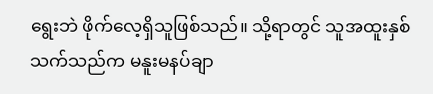ရွေးဘဲ ဖိုက်လေ့ရှိသူဖြစ်သည်။ သို့ရာတွင် သူအထူးနှစ်သက်သည်က မနူးမနပ်ချာ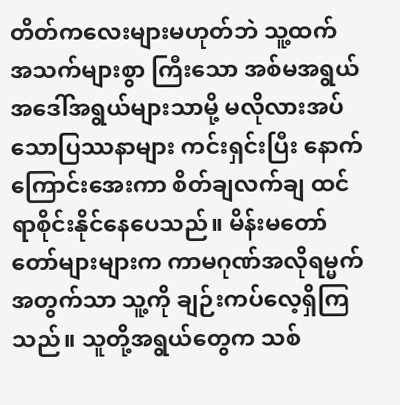တိတ်ကလေးများမဟုတ်ဘဲ သူ့ထက် အသက်များစွာ ကြီးသော အစ်မအရွယ် အဒေါ်အရွယ်များသာမို့ မလိုလားအပ်သောပြဿနာများ ကင်းရှင်းပြီး နောက်ကြောင်းအေးကာ စိတ်ချလက်ချ ထင်ရာစိုင်းနိုင်နေပေသည်။ မိန်းမတော်တော်များများက ကာမဂုဏ်အလိုရမ္မက်အတွက်သာ သူ့ကို ချဉ်းကပ်လေ့ရှိကြသည်။ သူတို့အရွယ်တွေက သစ်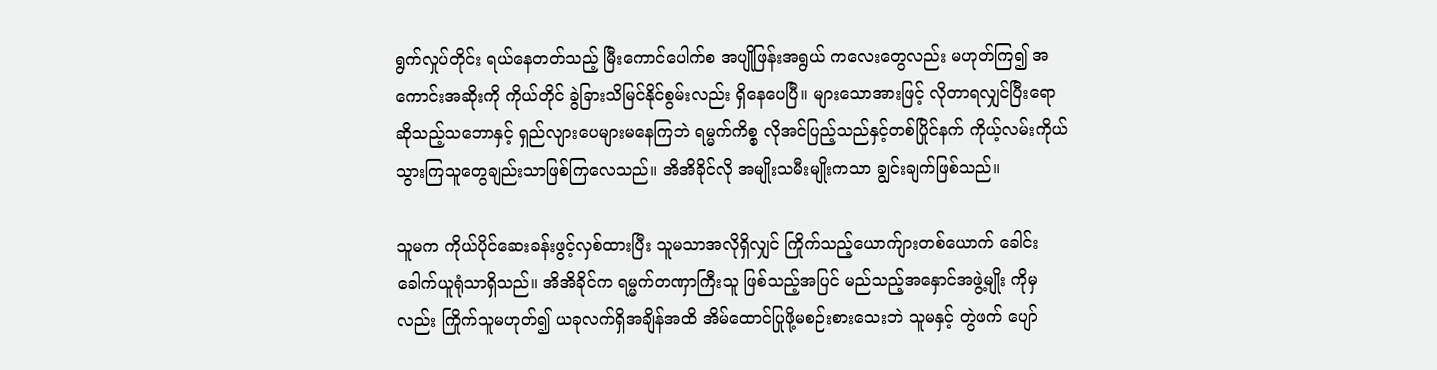ရွက်လှုပ်တိုင်း ရယ်နေတတ်သည့် မြီးကောင်ပေါက်စ အပျိုဖြန်းအရွယ် ကလေးတွေလည်း မဟုတ်ကြ၍ အကောင်းအဆိုးကို ကိုယ်တိုင် ခွဲခြားသိမြင်နိုင်စွမ်းလည်း ရှိနေပေပြီ။ များသောအားဖြင့် လိုတာရလျှင်ပြီးရောဆိုသည့်သဘောနှင့် ရှည်လျားပေများမနေကြဘဲ ရမ္မက်ကိစ္စ လိုအင်ပြည့်သည်နှင့်တစ်ပြိုင်နက် ကိုယ့်လမ်းကိုယ်သွားကြသူတွေချည်းသာဖြစ်ကြလေသည်။ အိအိခိုင်လို အမျိုးသမီးမျိုးကသာ ချွင်းချက်ဖြစ်သည်။

သူမက ကိုယ်ပိုင်ဆေးခန်းဖွင့်လှစ်ထားပြီး သူမသာအလိုရှိလျှင် ကြိုက်သည့်ယောက်ျားတစ်ယောက် ခေါင်းခေါက်ယူရုံသာရှိသည်။ အိအိခိုင်က ရမ္မက်တဏှာကြီးသူ ဖြစ်သည့်အပြင် မည်သည့်အနှောင်အဖွဲ့မျိုး ကိုမှလည်း ကြိုက်သူမဟုတ်၍ ယခုလက်ရှိအချိန်အထိ အိမ်ထောင်ပြုဖို့မစဉ်းစားသေးဘဲ သူမနှင့် တွဲဖက် ပျော်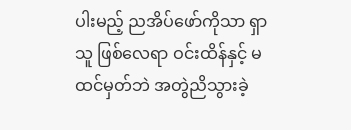ပါးမည့် ညအိပ်ဖော်ကိုသာ ရှာသူ ဖြစ်လေရာ ဝင်းထိန်နှင့် မထင်မှတ်ဘဲ အတွဲညိသွားခဲ့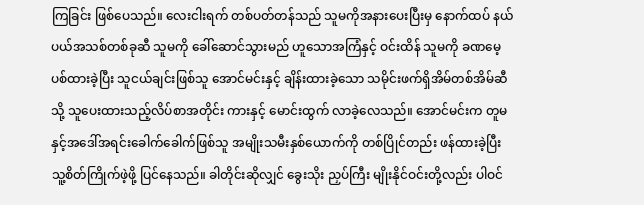ကြခြင်း ဖြစ်ပေသည်။ လေးငါးရက် တစ်ပတ်တန်သည် သူမကိုအနားပေးပြီးမှ နောက်ထပ် နယ်ပယ်အသစ်တစ်ခုဆီ သူမကို ခေါ်ဆောင်သွားမည် ဟူသောအကြံနှင့် ဝင်းထိန် သူမကို ခဏမေ့ပစ်ထားခဲ့ပြီး သူငယ်ချင်းဖြစ်သူ အောင်မင်းနှင့် ချိန်းထားခဲ့သော သမိုင်းဖက်ရှိအိမ်တစ်အိမ်ဆီသို့ သူပေးထားသည့်လိပ်စာအတိုင်း ကားနှင့် မောင်းထွက် လာခဲ့လေသည်။ အောင်မင်းက တူမနှင့်အဒေါ်အရင်းခေါက်ခေါက်ဖြစ်သူ အမျိုးသမီးနှစ်ယောက်ကို တစ်ပြိုင်တည်း ဖန်ထားခဲ့ပြီး သူ့စိတ်ကြိုက်ဖဲ့ဖို့ ပြင်နေသည်။ ခါတိုင်းဆိုလျှင် ခွေးသိုး ညှပ်ကြီး မျိုးနိုင်ဝင်းတို့လည်း ပါဝင်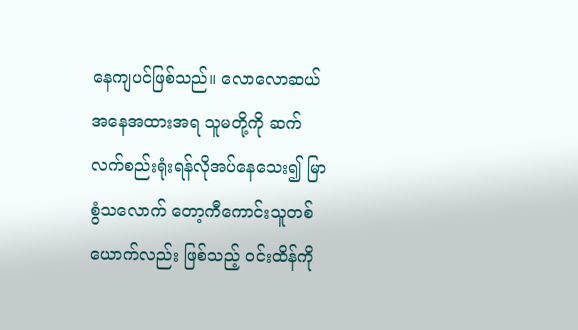နေကျပင်ဖြစ်သည်။ လောလောဆယ် အနေအထားအရ သူမတို့ကို ဆက်လက်စည်းရုံးရန်လိုအပ်နေသေး၍ မြာစွံသလောက် တော့ကီကောင်းသူတစ်ယောက်လည်း ဖြစ်သည့် ဝင်းထိန်ကို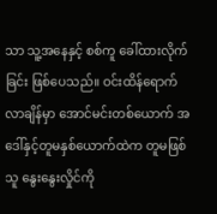သာ သူ့အနေနှင့် စစ်ကူ ခေါ်ထားလိုက်ခြင်း ဖြစ်ပေသည်။ ဝင်းထိန်ရောက်လာချိန်မှာ အောင်မင်းတစ်ယောက် အဒေါ်နှင့်တူမနှစ်ယောက်ထဲက တူမဖြစ်သူ နွေးနွေးလှိုင်ကို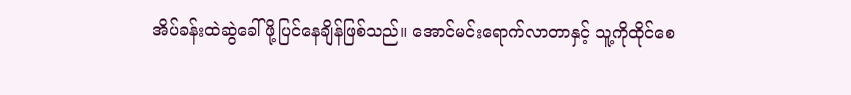အိပ်ခန်းထဲဆွဲခေါ်ဖို့ပြင်နေချိန်ဖြစ်သည်။ အောင်မင်းရောက်လာတာနှင့် သူ့ကိုထိုင်စေ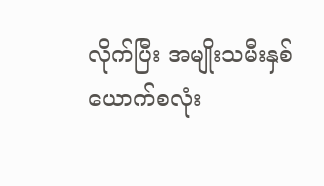လိုက်ပြီး အမျိုးသမီးနှစ်ယောက်စလုံး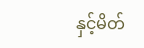နှင့်မိတ်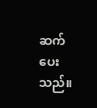ဆက်ပေးသည်။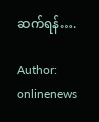ဆက်ရန်….

Author: onlinenews